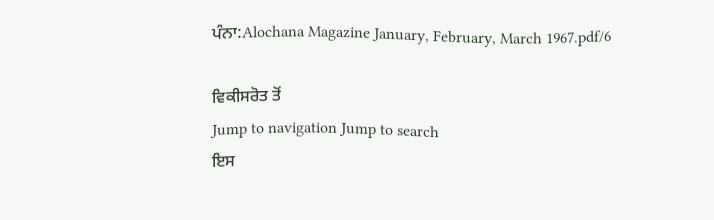ਪੰਨਾ:Alochana Magazine January, February, March 1967.pdf/6

ਵਿਕੀਸਰੋਤ ਤੋਂ
Jump to navigation Jump to search
ਇਸ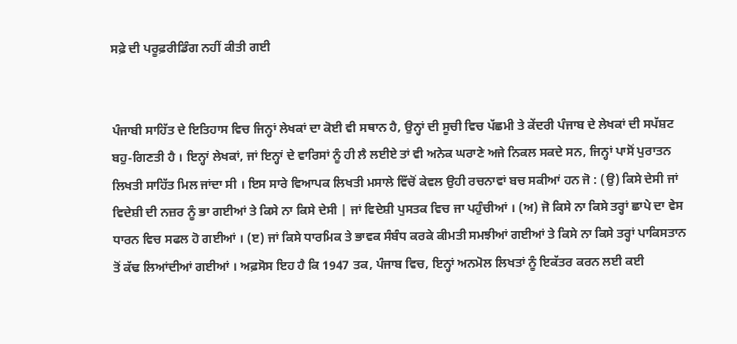ਸਫ਼ੇ ਦੀ ਪਰੂਫ਼ਰੀਡਿੰਗ ਨਹੀਂ ਕੀਤੀ ਗਈ


ਪੰਜਾਬੀ ਸਾਹਿੱਤ ਦੇ ਇਤਿਹਾਸ ਵਿਚ ਜਿਨ੍ਹਾਂ ਲੇਖਕਾਂ ਦਾ ਕੋਈ ਵੀ ਸਥਾਨ ਹੈ, ਉਨ੍ਹਾਂ ਦੀ ਸੂਚੀ ਵਿਚ ਪੱਛਮੀ ਤੇ ਕੇਂਦਰੀ ਪੰਜਾਬ ਦੇ ਲੇਖਕਾਂ ਦੀ ਸਪੱਸ਼ਟ ਬਹੁ-ਗਿਣਤੀ ਹੈ । ਇਨ੍ਹਾਂ ਲੇਖਕਾਂ, ਜਾਂ ਇਨ੍ਹਾਂ ਦੇ ਵਾਰਿਸਾਂ ਨੂੰ ਹੀ ਲੈ ਲਈਏ ਤਾਂ ਵੀ ਅਨੇਕ ਘਰਾਣੇ ਅਜੇ ਨਿਕਲ ਸਕਦੇ ਸਨ, ਜਿਨ੍ਹਾਂ ਪਾਸੋਂ ਪੁਰਾਤਨ ਲਿਖਤੀ ਸਾਹਿੱਤ ਮਿਲ ਜਾਂਦਾ ਸੀ । ਇਸ ਸਾਰੇ ਵਿਆਪਕ ਲਿਖਤੀ ਮਸਾਲੇ ਵਿੱਚੋਂ ਕੇਵਲ ਉਹੀ ਰਚਨਾਵਾਂ ਬਚ ਸਕੀਆਂ ਹਨ ਜੋ : (ਉ) ਕਿਸੇ ਦੇਸੀ ਜਾਂ ਵਿਦੇਸ਼ੀ ਦੀ ਨਜ਼ਰ ਨੂੰ ਭਾ ਗਈਆਂ ਤੇ ਕਿਸੇ ਨਾ ਕਿਸੇ ਦੇਸੀ | ਜਾਂ ਵਿਦੇਸ਼ੀ ਪੁਸਤਕ ਵਿਚ ਜਾ ਪਹੁੰਚੀਆਂ । (ਅ) ਜੋ ਕਿਸੇ ਨਾ ਕਿਸੇ ਤਰ੍ਹਾਂ ਛਾਪੇ ਦਾ ਵੇਸ ਧਾਰਨ ਵਿਚ ਸਫਲ ਹੋ ਗਈਆਂ । (ੲ) ਜਾਂ ਕਿਸੇ ਧਾਰਮਿਕ ਤੇ ਭਾਵਕ ਸੰਬੰਧ ਕਰਕੇ ਕੀਮਤੀ ਸਮਝੀਆਂ ਗਈਆਂ ਤੇ ਕਿਸੇ ਨਾ ਕਿਸੇ ਤਰ੍ਹਾਂ ਪਾਕਿਸਤਾਨ ਤੋਂ ਕੱਢ ਲਿਆਂਦੀਆਂ ਗਈਆਂ । ਅਫ਼ਸੋਸ ਇਹ ਹੈ ਕਿ 1947 ਤਕ, ਪੰਜਾਬ ਵਿਚ, ਇਨ੍ਹਾਂ ਅਨਮੋਲ ਲਿਖਤਾਂ ਨੂੰ ਇਕੱਤਰ ਕਰਨ ਲਈ ਕਈ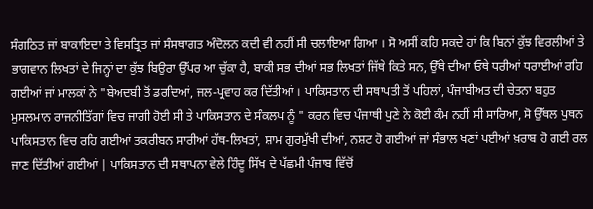ਸੰਗਠਿਤ ਜਾਂ ਬਾਕਾਇਦਾ ਤੇ ਵਿਸਤ੍ਰਿਤ ਜਾਂ ਸੰਸਥਾਗਤ ਅੰਦੋਲਨ ਕਦੀ ਵੀ ਨਹੀਂ ਸੀ ਚਲਾਇਆ ਗਿਆ । ਸੋ ਅਸੀਂ ਕਹਿ ਸਕਦੇ ਹਾਂ ਕਿ ਬਿਨਾਂ ਕੁੱਝ ਵਿਰਲੀਆਂ ਤੇ ਭਾਗਵਾਨ ਲਿਖਤਾਂ ਦੇ ਜਿਨ੍ਹਾਂ ਦਾ ਕੁੱਝ ਬਿਉਰਾ ਉੱਪਰ ਆ ਚੁੱਕਾ ਹੈ, ਬਾਕੀ ਸਭ ਦੀਆਂ ਸਭ ਲਿਖਤਾਂ ਜਿੱਥੇ ਕਿਤੇ ਸਨ, ਉੱਥੇ ਦੀਆ ਓਥੇ ਧਰੀਆਂ ਧਰਾਈਆਂ ਰਹਿ ਗਈਆਂ ਜਾਂ ਮਾਲਕਾਂ ਨੇ "ਬੇਅਦਬੀ ਤੋਂ ਡਰਦਿਆਂ, ਜਲ-ਪ੍ਰਵਾਹ ਕਰ ਦਿੱਤੀਆਂ । ਪਾਕਿਸਤਾਨ ਦੀ ਸਥਾਪਤੀ ਤੋਂ ਪਹਿਲਾਂ, ਪੰਜਾਬੀਅਤ ਦੀ ਚੇਤਨਾ ਬਹੁਤ ਮੁਸਲਮਾਨ ਰਾਜਨੀਤਿੱਗਾਂ ਵਿਚ ਜਾਗੀ ਹੋਈ ਸੀ ਤੇ ਪਾਕਿਸਤਾਨ ਦੇ ਸੰਕਲਪ ਨੂੰ " ਕਰਨ ਵਿਚ ਪੰਜਾਥੀ ਪੁਣੇ ਨੇ ਕੋਈ ਕੰਮ ਨਹੀਂ ਸੀ ਸਾਰਿਆ, ਸੋ ਉੱਥਲ ਪੁਥਨ ਪਾਕਿਸਤਾਨ ਵਿਚ ਰਹਿ ਗਈਆਂ ਤਕਰੀਬਨ ਸਾਰੀਆਂ ਹੱਥ-ਲਿਖਤਾਂ, ਸ਼ਾਮ ਗੁਰਮੁੱਖੀ ਦੀਆਂ, ਨਸ਼ਟ ਹੋ ਗਈਆਂ ਜਾਂ ਸੰਭਾਲ ਖਣਾਂ ਪਈਆਂ ਖ਼ਰਾਬ ਹੋ ਗਈ ਰਲ ਜਾਣ ਦਿੱਤੀਆਂ ਗਈਆਂ | ਪਾਕਿਸਤਾਨ ਦੀ ਸਥਾਪਨਾ ਵੇਲੇ ਹਿੰਦੂ ਸਿੱਖ ਦੇ ਪੱਛਮੀ ਪੰਜਾਬ ਵਿੱਚੋਂ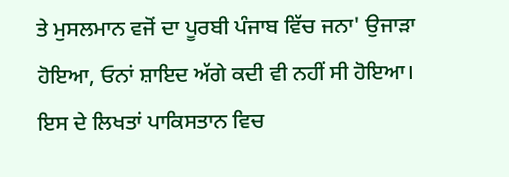ਤੇ ਮੁਸਲਮਾਨ ਵਜੋਂ ਦਾ ਪੂਰਬੀ ਪੰਜਾਬ ਵਿੱਚ ਜਨਾ' ਉਜਾੜਾ ਹੋਇਆ, ਓਨਾਂ ਸ਼ਾਇਦ ਅੱਗੇ ਕਦੀ ਵੀ ਨਹੀਂ ਸੀ ਹੋਇਆ। ਇਸ ਦੇ ਲਿਖਤਾਂ ਪਾਕਿਸਤਾਨ ਵਿਚ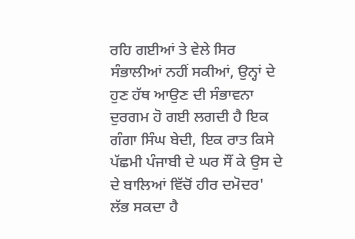ਰਹਿ ਗਈਆਂ ਤੇ ਵੇਲੇ ਸਿਰ ਸੰਭਾਲੀਆਂ ਨਹੀਂ ਸਕੀਆਂ, ਉਨ੍ਹਾਂ ਦੇ ਹੁਣ ਹੱਥ ਆਉਣ ਦੀ ਸੰਭਾਵਨਾ ਦੁਰਗਮ ਹੋ ਗਈ ਲਗਦੀ ਹੈ ਇਕ ਗੰਗਾ ਸਿੰਘ ਬੇਦੀ, ਇਕ ਰਾਤ ਕਿਸੇ ਪੱਛਮੀ ਪੰਜਾਬੀ ਦੇ ਘਰ ਸੌਂ ਕੇ ਉਸ ਦੇ ਦੇ ਬਾਲਿਆਂ ਵਿੱਚੋਂ ਹੀਰ ਦਮੋਦਰ' ਲੱਭ ਸਕਦਾ ਹੈ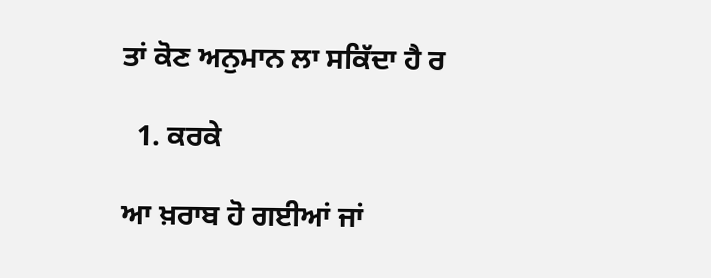ਤਾਂ ਕੋਣ ਅਨੁਮਾਨ ਲਾ ਸਕਿੱਦਾ ਹੈ ਰ

  1. ਕਰਕੇ

ਆ ਖ਼ਰਾਬ ਹੋ ਗਈਆਂ ਜਾਂ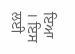ਇਆ । ਇਸ ਲਈ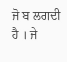ਜੋ ਬ ਲਗਦੀ ਹੈ । ਜੇ